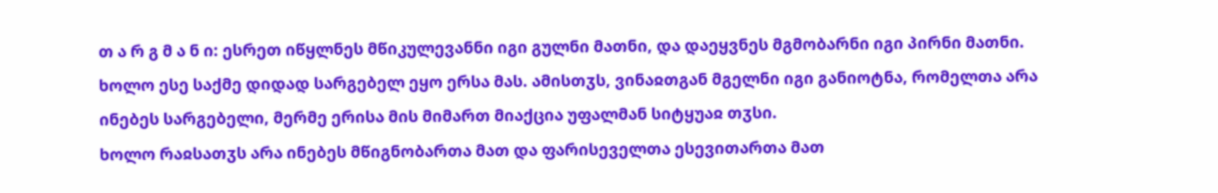თ ა რ გ მ ა ნ ი: ესრეთ იწყლნეს მწიკულევანნი იგი გულნი მათნი, და დაეყვნეს მგმობარნი იგი პირნი მათნი. ხოლო ესე საქმე დიდად სარგებელ ეყო ერსა მას. ამისთჳს, ვინაჲთგან მგელნი იგი განიოტნა, რომელთა არა ინებეს სარგებელი, მერმე ერისა მის მიმართ მიაქცია უფალმან სიტყუაჲ თჳსი.
ხოლო რაჲსათჳს არა ინებეს მწიგნობართა მათ და ფარისეველთა ესევითართა მათ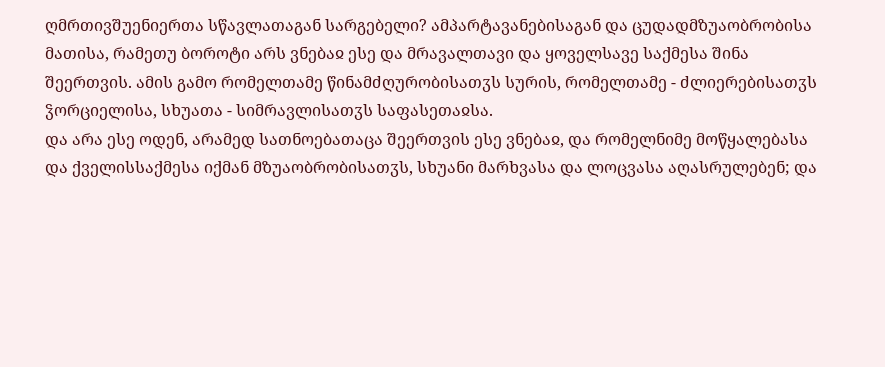ღმრთივშუენიერთა სწავლათაგან სარგებელი? ამპარტავანებისაგან და ცუდადმზუაობრობისა მათისა, რამეთუ ბოროტი არს ვნებაჲ ესე და მრავალთავი და ყოველსავე საქმესა შინა შეერთვის. ამის გამო რომელთამე წინამძღურობისათჳს სურის, რომელთამე - ძლიერებისათჳს ჴორციელისა, სხუათა - სიმრავლისათჳს საფასეთაჲსა.
და არა ესე ოდენ, არამედ სათნოებათაცა შეერთვის ესე ვნებაჲ, და რომელნიმე მოწყალებასა და ქველისსაქმესა იქმან მზუაობრობისათჳს, სხუანი მარხვასა და ლოცვასა აღასრულებენ; და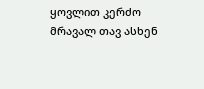ყოვლით კერძო მრავალ თავ ასხენ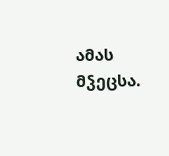ამას მჴეცსა.